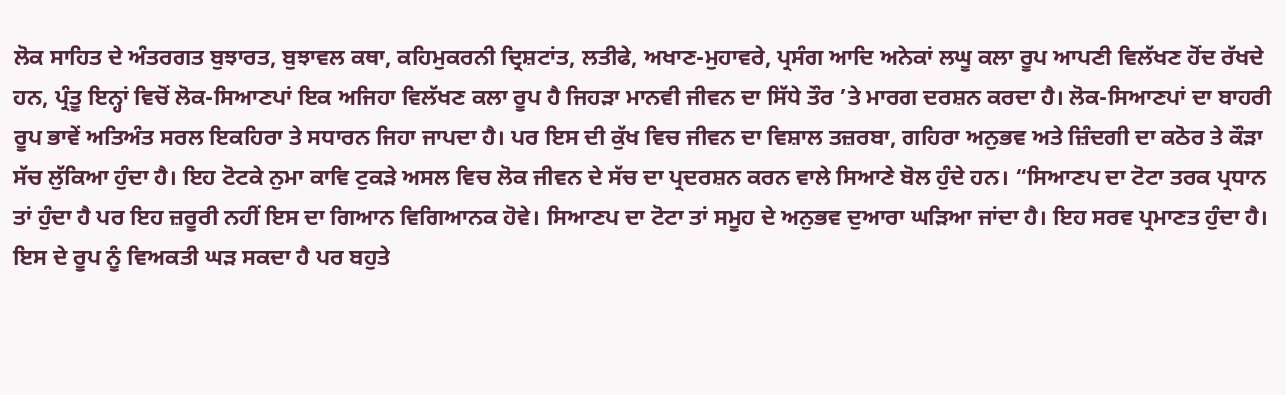ਲੋਕ ਸਾਹਿਤ ਦੇ ਅੰਤਰਗਤ ਬੁਝਾਰਤ, ਬੁਝਾਵਲ ਕਥਾ, ਕਹਿਮੁਕਰਨੀ ਦ੍ਰਿਸ਼ਟਾਂਤ, ਲਤੀਫੇ, ਅਖਾਣ-ਮੁਹਾਵਰੇ, ਪ੍ਰਸੰਗ ਆਦਿ ਅਨੇਕਾਂ ਲਘੂ ਕਲਾ ਰੂਪ ਆਪਣੀ ਵਿਲੱਖਣ ਹੋਂਦ ਰੱਖਦੇ ਹਨ, ਪ੍ਰੰਤੂ ਇਨ੍ਹਾਂ ਵਿਚੋਂ ਲੋਕ-ਸਿਆਣਪਾਂ ਇਕ ਅਜਿਹਾ ਵਿਲੱਖਣ ਕਲਾ ਰੂਪ ਹੈ ਜਿਹੜਾ ਮਾਨਵੀ ਜੀਵਨ ਦਾ ਸਿੱਧੇ ਤੌਰ ’ਤੇ ਮਾਰਗ ਦਰਸ਼ਨ ਕਰਦਾ ਹੈ। ਲੋਕ-ਸਿਆਣਪਾਂ ਦਾ ਬਾਹਰੀ ਰੂਪ ਭਾਵੇਂ ਅਤਿਅੰਤ ਸਰਲ ਇਕਹਿਰਾ ਤੇ ਸਧਾਰਨ ਜਿਹਾ ਜਾਪਦਾ ਹੈ। ਪਰ ਇਸ ਦੀ ਕੁੱਖ ਵਿਚ ਜੀਵਨ ਦਾ ਵਿਸ਼ਾਲ ਤਜ਼ਰਬਾ, ਗਹਿਰਾ ਅਨੁਭਵ ਅਤੇ ਜ਼ਿੰਦਗੀ ਦਾ ਕਠੋਰ ਤੇ ਕੌੜਾ ਸੱਚ ਲੁੱਕਿਆ ਹੁੰਦਾ ਹੈ। ਇਹ ਟੋਟਕੇ ਨੁਮਾ ਕਾਵਿ ਟੁਕੜੇ ਅਸਲ ਵਿਚ ਲੋਕ ਜੀਵਨ ਦੇ ਸੱਚ ਦਾ ਪ੍ਰਦਰਸ਼ਨ ਕਰਨ ਵਾਲੇ ਸਿਆਣੇ ਬੋਲ ਹੁੰਦੇ ਹਨ। “ਸਿਆਣਪ ਦਾ ਟੋਟਾ ਤਰਕ ਪ੍ਰਧਾਨ ਤਾਂ ਹੁੰਦਾ ਹੈ ਪਰ ਇਹ ਜ਼ਰੂਰੀ ਨਹੀਂ ਇਸ ਦਾ ਗਿਆਨ ਵਿਗਿਆਨਕ ਹੋਵੇ। ਸਿਆਣਪ ਦਾ ਟੋਟਾ ਤਾਂ ਸਮੂਹ ਦੇ ਅਨੁਭਵ ਦੁਆਰਾ ਘੜਿਆ ਜਾਂਦਾ ਹੈ। ਇਹ ਸਰਵ ਪ੍ਰਮਾਣਤ ਹੁੰਦਾ ਹੈ। ਇਸ ਦੇ ਰੂਪ ਨੂੰ ਵਿਅਕਤੀ ਘੜ ਸਕਦਾ ਹੈ ਪਰ ਬਹੁਤੇ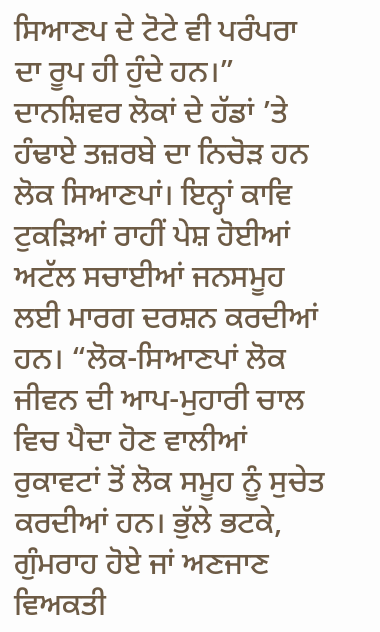ਸਿਆਣਪ ਦੇ ਟੋਟੇ ਵੀ ਪਰੰਪਰਾ ਦਾ ਰੂਪ ਹੀ ਹੁੰਦੇ ਹਨ।” ਦਾਨਸ਼ਿਵਰ ਲੋਕਾਂ ਦੇ ਹੱਡਾਂ ’ਤੇ ਹੰਢਾਏ ਤਜ਼ਰਬੇ ਦਾ ਨਿਚੋੜ ਹਨ ਲੋਕ ਸਿਆਣਪਾਂ। ਇਨ੍ਹਾਂ ਕਾਵਿ ਟੁਕੜਿਆਂ ਰਾਹੀਂ ਪੇਸ਼ ਹੋਈਆਂ ਅਟੱਲ ਸਚਾਈਆਂ ਜਨਸਮੂਹ ਲਈ ਮਾਰਗ ਦਰਸ਼ਨ ਕਰਦੀਆਂ ਹਨ। “ਲੋਕ-ਸਿਆਣਪਾਂ ਲੋਕ ਜੀਵਨ ਦੀ ਆਪ-ਮੁਹਾਰੀ ਚਾਲ ਵਿਚ ਪੈਦਾ ਹੋਣ ਵਾਲੀਆਂ ਰੁਕਾਵਟਾਂ ਤੋਂ ਲੋਕ ਸਮੂਹ ਨੂੰ ਸੁਚੇਤ ਕਰਦੀਆਂ ਹਨ। ਭੁੱਲੇ ਭਟਕੇ, ਗੁੰਮਰਾਹ ਹੋਏ ਜਾਂ ਅਣਜਾਣ ਵਿਅਕਤੀ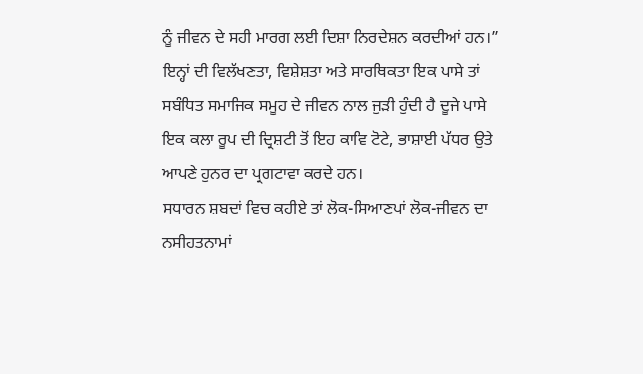ਨੂੰ ਜੀਵਨ ਦੇ ਸਹੀ ਮਾਰਗ ਲਈ ਦਿਸ਼ਾ ਨਿਰਦੇਸ਼ਨ ਕਰਦੀਆਂ ਹਨ।” ਇਨ੍ਹਾਂ ਦੀ ਵਿਲੱਖਣਤਾ, ਵਿਸ਼ੇਸ਼ਤਾ ਅਤੇ ਸਾਰਥਿਕਤਾ ਇਕ ਪਾਸੇ ਤਾਂ ਸਬੰਧਿਤ ਸਮਾਜਿਕ ਸਮੂਹ ਦੇ ਜੀਵਨ ਨਾਲ ਜੁੜੀ ਹੁੰਦੀ ਹੈ ਦੂਜੇ ਪਾਸੇ ਇਕ ਕਲਾ ਰੂਪ ਦੀ ਦ੍ਰਿਸ਼ਟੀ ਤੋਂ ਇਹ ਕਾਵਿ ਟੋਟੇ, ਭਾਸ਼ਾਈ ਪੱਧਰ ਉਤੇ ਆਪਣੇ ਹੁਨਰ ਦਾ ਪ੍ਰਗਟਾਵਾ ਕਰਦੇ ਹਨ।
ਸਧਾਰਨ ਸ਼ਬਦਾਂ ਵਿਚ ਕਹੀਏ ਤਾਂ ਲੋਕ-ਸਿਆਣਪਾਂ ਲੋਕ-ਜੀਵਨ ਦਾ ਨਸੀਹਤਨਾਮਾਂ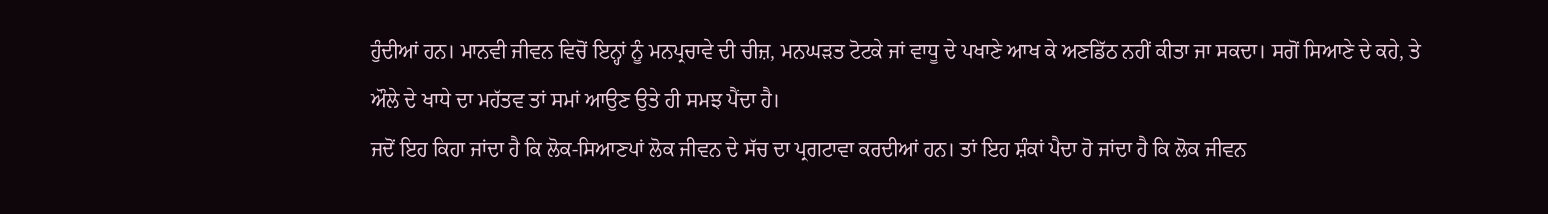ਹੁੰਦੀਆਂ ਹਨ। ਮਾਨਵੀ ਜੀਵਨ ਵਿਚੋਂ ਇਨ੍ਹਾਂ ਨੂੰ ਮਨਪ੍ਰਚਾਵੇ ਦੀ ਚੀਜ਼, ਮਨਘੜਤ ਟੋਟਕੇ ਜਾਂ ਵਾਧੂ ਦੇ ਪਖਾਣੇ ਆਖ ਕੇ ਅਣਡਿੱਠ ਨਹੀਂ ਕੀਤਾ ਜਾ ਸਕਦਾ। ਸਗੋਂ ਸਿਆਣੇ ਦੇ ਕਹੇ, ਤੇ ਔਲੇ ਦੇ ਖਾਧੇ ਦਾ ਮਹੱਤਵ ਤਾਂ ਸਮਾਂ ਆਉਣ ਉਤੇ ਹੀ ਸਮਝ ਪੈਂਦਾ ਹੈ।
ਜਦੋਂ ਇਹ ਕਿਹਾ ਜਾਂਦਾ ਹੈ ਕਿ ਲੋਕ-ਸਿਆਣਪਾਂ ਲੋਕ ਜੀਵਨ ਦੇ ਸੱਚ ਦਾ ਪ੍ਰਗਟਾਵਾ ਕਰਦੀਆਂ ਹਨ। ਤਾਂ ਇਹ ਸ਼ੰਕਾਂ ਪੈਦਾ ਹੋ ਜਾਂਦਾ ਹੈ ਕਿ ਲੋਕ ਜੀਵਨ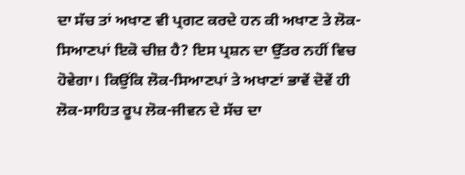ਦਾ ਸੱਚ ਤਾਂ ਅਖਾਣ ਵੀ ਪ੍ਰਗਟ ਕਰਦੇ ਹਨ ਕੀ ਅਖਾਣ ਤੇ ਲੋਕ-ਸਿਆਣਪਾਂ ਇਕੋ ਚੀਜ਼ ਹੈ? ਇਸ ਪ੍ਰਸ਼ਨ ਦਾ ਉੱਤਰ ਨਹੀਂ ਵਿਚ ਹੋਵੇਗਾ। ਕਿਉਂਕਿ ਲੋਕ-ਸਿਆਣਪਾਂ ਤੇ ਅਖਾਣਾਂ ਭਾਵੇਂ ਦੋਵੇਂ ਹੀ ਲੋਕ-ਸਾਹਿਤ ਰੂਪ ਲੋਕ-ਜੀਵਨ ਦੇ ਸੱਚ ਦਾ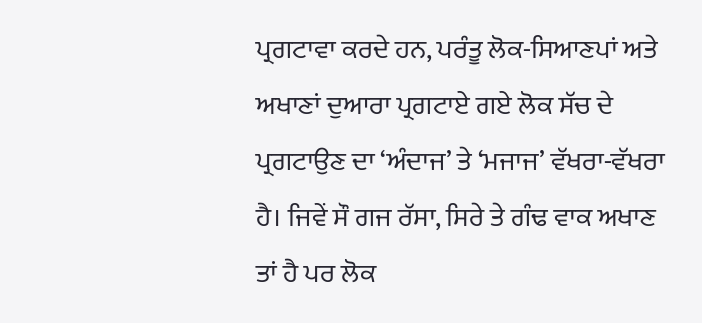ਪ੍ਰਗਟਾਵਾ ਕਰਦੇ ਹਨ, ਪਰੰਤੂ ਲੋਕ-ਸਿਆਣਪਾਂ ਅਤੇ ਅਖਾਣਾਂ ਦੁਆਰਾ ਪ੍ਰਗਟਾਏ ਗਏ ਲੋਕ ਸੱਚ ਦੇ ਪ੍ਰਗਟਾਉਣ ਦਾ ‘ਅੰਦਾਜ’ ਤੇ ‘ਮਜਾਜ’ ਵੱਖਰਾ-ਵੱਖਰਾ ਹੈ। ਜਿਵੇਂ ਸੌ ਗਜ ਰੱਸਾ, ਸਿਰੇ ਤੇ ਗੰਢ ਵਾਕ ਅਖਾਣ ਤਾਂ ਹੈ ਪਰ ਲੋਕ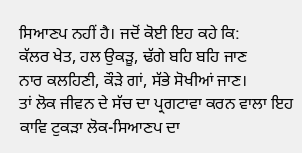ਸਿਆਣਪ ਨਹੀਂ ਹੈ। ਜਦੋਂ ਕੋਈ ਇਹ ਕਹੇ ਕਿ:
ਕੱਲਰ ਖੇਤ, ਹਲ ਉਕੜੂ, ਢੱਗੇ ਬਹਿ ਬਹਿ ਜਾਣ
ਨਾਰ ਕਲਹਿਣੀ, ਕੌੜੇ ਗਾਂ, ਸੱਭੇ ਸੋਖੀਆਂ ਜਾਣ।
ਤਾਂ ਲੋਕ ਜੀਵਨ ਦੇ ਸੱਚ ਦਾ ਪ੍ਰਗਟਾਵਾ ਕਰਨ ਵਾਲਾ ਇਹ ਕਾਵਿ ਟੁਕੜਾ ਲੋਕ-ਸਿਆਣਪ ਦਾ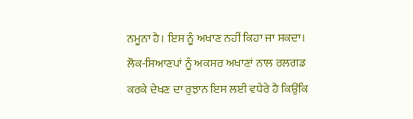ਨਮੂਨਾ ਹੈ। ਇਸ ਨੂੰ ਅਖਾਣ ਨਹੀਂ ਕਿਹਾ ਜਾ ਸਕਦਾ। ਲੋਕ-ਸਿਆਣਪਾਂ ਨੂੰ ਅਕਸਰ ਅਖਾਣਾਂ ਨਾਲ ਰਲਗਡ ਕਰਕੇ ਦੇਖਣ ਦਾ ਰੁਝਾਨ ਇਸ ਲਈ ਵਧੇਰੇ ਹੈ ਕਿਉਂਕਿ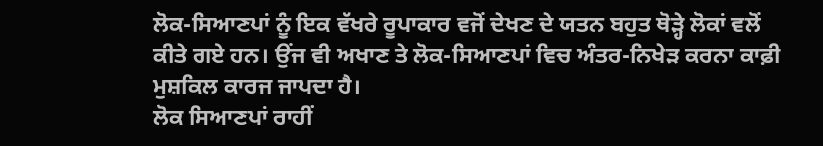ਲੋਕ-ਸਿਆਣਪਾਂ ਨੂੰ ਇਕ ਵੱਖਰੇ ਰੂਪਾਕਾਰ ਵਜੋਂ ਦੇਖਣ ਦੇ ਯਤਨ ਬਹੁਤ ਥੋੜ੍ਹੇ ਲੋਕਾਂ ਵਲੋਂ ਕੀਤੇ ਗਏ ਹਨ। ਉਂਜ ਵੀ ਅਖਾਣ ਤੇ ਲੋਕ-ਸਿਆਣਪਾਂ ਵਿਚ ਅੰਤਰ-ਨਿਖੇੜ ਕਰਨਾ ਕਾਫ਼ੀ ਮੁਸ਼ਕਿਲ ਕਾਰਜ ਜਾਪਦਾ ਹੈ।
ਲੋਕ ਸਿਆਣਪਾਂ ਰਾਹੀਂ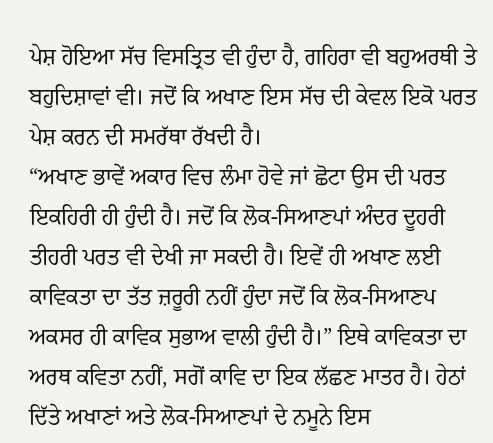ਪੇਸ਼ ਹੋਇਆ ਸੱਚ ਵਿਸਤ੍ਰਿਤ ਵੀ ਹੁੰਦਾ ਹੈ, ਗਹਿਰਾ ਵੀ ਬਹੁਅਰਥੀ ਤੇ ਬਹੁਦਿਸ਼ਾਵਾਂ ਵੀ। ਜਦੋਂ ਕਿ ਅਖਾਣ ਇਸ ਸੱਚ ਦੀ ਕੇਵਲ ਇਕੋ ਪਰਤ ਪੇਸ਼ ਕਰਨ ਦੀ ਸਮਰੱਥਾ ਰੱਖਦੀ ਹੈ।
“ਅਖਾਣ ਭਾਵੇਂ ਅਕਾਰ ਵਿਚ ਲੰਮਾ ਹੋਵੇ ਜਾਂ ਛੋਟਾ ਉਸ ਦੀ ਪਰਤ ਇਕਹਿਰੀ ਹੀ ਹੁੰਦੀ ਹੈ। ਜਦੋਂ ਕਿ ਲੋਕ-ਸਿਆਣਪਾਂ ਅੰਦਰ ਦੂਹਰੀ ਤੀਹਰੀ ਪਰਤ ਵੀ ਦੇਖੀ ਜਾ ਸਕਦੀ ਹੈ। ਇਵੇਂ ਹੀ ਅਖਾਣ ਲਈ ਕਾਵਿਕਤਾ ਦਾ ਤੱਤ ਜ਼ਰੂਰੀ ਨਹੀਂ ਹੁੰਦਾ ਜਦੋਂ ਕਿ ਲੋਕ-ਸਿਆਣਪ ਅਕਸਰ ਹੀ ਕਾਵਿਕ ਸੁਭਾਅ ਵਾਲੀ ਹੁੰਦੀ ਹੈ।” ਇਥੇ ਕਾਵਿਕਤਾ ਦਾ ਅਰਥ ਕਵਿਤਾ ਨਹੀਂ, ਸਗੋਂ ਕਾਵਿ ਦਾ ਇਕ ਲੱਛਣ ਮਾਤਰ ਹੈ। ਹੇਠਾਂ ਦਿੱਤੇ ਅਖਾਣਾਂ ਅਤੇ ਲੋਕ-ਸਿਆਣਪਾਂ ਦੇ ਨਮੂਨੇ ਇਸ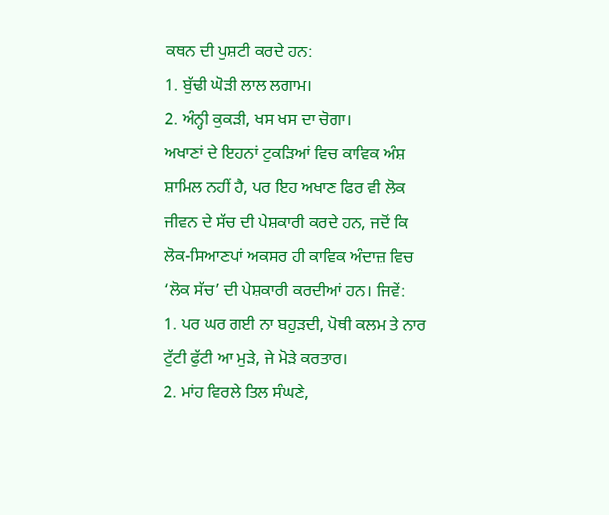ਕਥਨ ਦੀ ਪੁਸ਼ਟੀ ਕਰਦੇ ਹਨ:
1. ਬੁੱਢੀ ਘੋੜੀ ਲਾਲ ਲਗਾਮ।
2. ਅੰਨ੍ਹੀ ਕੁਕੜੀ, ਖਸ ਖਸ ਦਾ ਚੋਗਾ।
ਅਖਾਣਾਂ ਦੇ ਇਹਨਾਂ ਟੁਕੜਿਆਂ ਵਿਚ ਕਾਵਿਕ ਅੰਸ਼ ਸ਼ਾਮਿਲ ਨਹੀਂ ਹੈ, ਪਰ ਇਹ ਅਖਾਣ ਫਿਰ ਵੀ ਲੋਕ ਜੀਵਨ ਦੇ ਸੱਚ ਦੀ ਪੇਸ਼ਕਾਰੀ ਕਰਦੇ ਹਨ, ਜਦੋਂ ਕਿ ਲੋਕ-ਸਿਆਣਪਾਂ ਅਕਸਰ ਹੀ ਕਾਵਿਕ ਅੰਦਾਜ਼ ਵਿਚ ‘ਲੋਕ ਸੱਚ’ ਦੀ ਪੇਸ਼ਕਾਰੀ ਕਰਦੀਆਂ ਹਨ। ਜਿਵੇਂ:
1. ਪਰ ਘਰ ਗਈ ਨਾ ਬਹੁੜਦੀ, ਪੋਥੀ ਕਲਮ ਤੇ ਨਾਰ
ਟੁੱਟੀ ਫੁੱਟੀ ਆ ਮੁੜੇ, ਜੇ ਮੋੜੇ ਕਰਤਾਰ।
2. ਮਾਂਹ ਵਿਰਲੇ ਤਿਲ ਸੰਘਣੇ,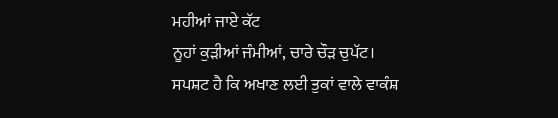ਮਹੀਆਂ ਜਾਏ ਕੱਟ
ਨੂਹਾਂ ਕੁੜੀਆਂ ਜੰਮੀਆਂ, ਚਾਰੇ ਚੌੜ ਚੁਪੱਟ।
ਸਪਸ਼ਟ ਹੈ ਕਿ ਅਖਾਣ ਲਈ ਤੁਕਾਂ ਵਾਲੇ ਵਾਕੰਸ਼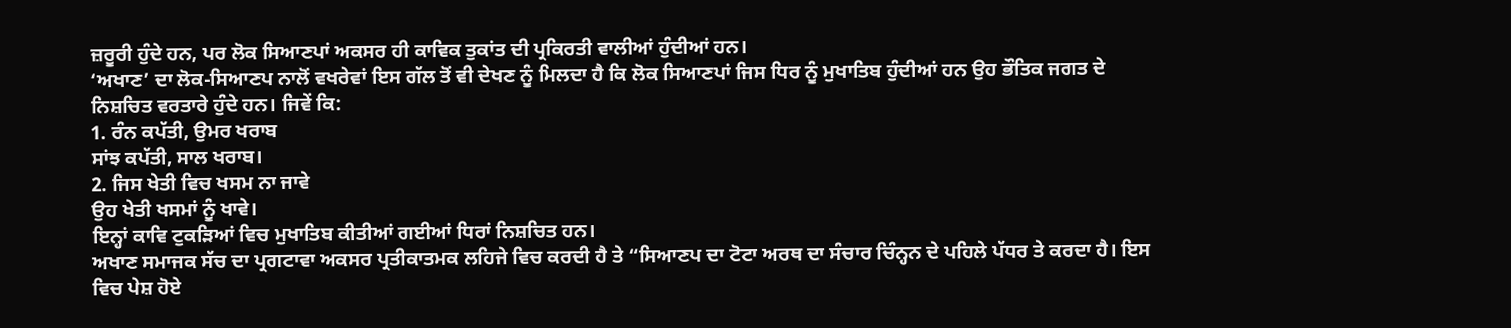ਜ਼ਰੂਰੀ ਹੁੰਦੇ ਹਨ, ਪਰ ਲੋਕ ਸਿਆਣਪਾਂ ਅਕਸਰ ਹੀ ਕਾਵਿਕ ਤੁਕਾਂਤ ਦੀ ਪ੍ਰਕਿਰਤੀ ਵਾਲੀਆਂ ਹੁੰਦੀਆਂ ਹਨ।
‘ਅਖਾਣ’ ਦਾ ਲੋਕ-ਸਿਆਣਪ ਨਾਲੋਂ ਵਖਰੇਵਾਂ ਇਸ ਗੱਲ ਤੋਂ ਵੀ ਦੇਖਣ ਨੂੰ ਮਿਲਦਾ ਹੈ ਕਿ ਲੋਕ ਸਿਆਣਪਾਂ ਜਿਸ ਧਿਰ ਨੂੰ ਮੁਖਾਤਿਬ ਹੁੰਦੀਆਂ ਹਨ ਉਹ ਭੌਤਿਕ ਜਗਤ ਦੇ ਨਿਸ਼ਚਿਤ ਵਰਤਾਰੇ ਹੁੰਦੇ ਹਨ। ਜਿਵੇਂ ਕਿ:
1. ਰੰਨ ਕਪੱਤੀ, ਉਮਰ ਖਰਾਬ
ਸਾਂਝ ਕਪੱਤੀ, ਸਾਲ ਖਰਾਬ।
2. ਜਿਸ ਖੇਤੀ ਵਿਚ ਖਸਮ ਨਾ ਜਾਵੇ
ਉਹ ਖੇਤੀ ਖਸਮਾਂ ਨੂੰ ਖਾਵੇ।
ਇਨ੍ਹਾਂ ਕਾਵਿ ਟੁਕੜਿਆਂ ਵਿਚ ਮੁਖਾਤਿਬ ਕੀਤੀਆਂ ਗਈਆਂ ਧਿਰਾਂ ਨਿਸ਼ਚਿਤ ਹਨ।
ਅਖਾਣ ਸਮਾਜਕ ਸੱਚ ਦਾ ਪ੍ਰਗਟਾਵਾ ਅਕਸਰ ਪ੍ਰਤੀਕਾਤਮਕ ਲਹਿਜੇ ਵਿਚ ਕਰਦੀ ਹੈ ਤੇ “ਸਿਆਣਪ ਦਾ ਟੋਟਾ ਅਰਥ ਦਾ ਸੰਚਾਰ ਚਿੰਨ੍ਹਨ ਦੇ ਪਹਿਲੇ ਪੱਧਰ ਤੇ ਕਰਦਾ ਹੈ। ਇਸ ਵਿਚ ਪੇਸ਼ ਹੋਏ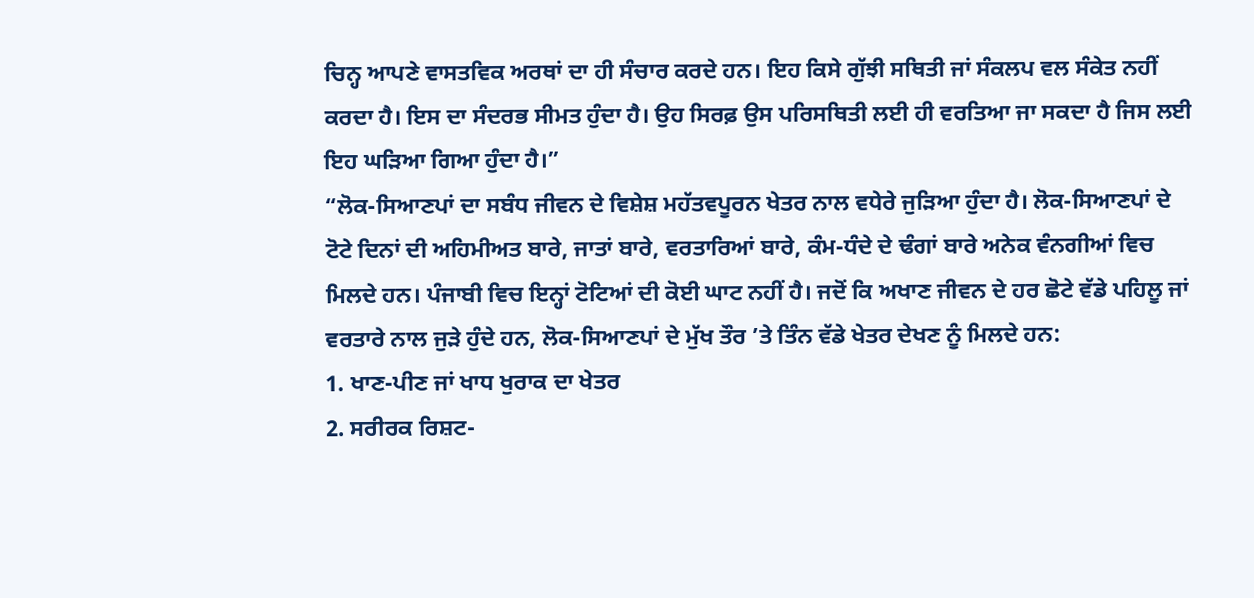ਚਿਨ੍ਹ ਆਪਣੇ ਵਾਸਤਵਿਕ ਅਰਥਾਂ ਦਾ ਹੀ ਸੰਚਾਰ ਕਰਦੇ ਹਨ। ਇਹ ਕਿਸੇ ਗੁੱਝੀ ਸਥਿਤੀ ਜਾਂ ਸੰਕਲਪ ਵਲ ਸੰਕੇਤ ਨਹੀਂ ਕਰਦਾ ਹੈ। ਇਸ ਦਾ ਸੰਦਰਭ ਸੀਮਤ ਹੁੰਦਾ ਹੈ। ਉਹ ਸਿਰਫ਼ ਉਸ ਪਰਿਸਥਿਤੀ ਲਈ ਹੀ ਵਰਤਿਆ ਜਾ ਸਕਦਾ ਹੈ ਜਿਸ ਲਈ ਇਹ ਘੜਿਆ ਗਿਆ ਹੁੰਦਾ ਹੈ।”
“ਲੋਕ-ਸਿਆਣਪਾਂ ਦਾ ਸਬੰਧ ਜੀਵਨ ਦੇ ਵਿਸ਼ੇਸ਼ ਮਹੱਤਵਪੂਰਨ ਖੇਤਰ ਨਾਲ ਵਧੇਰੇ ਜੁੜਿਆ ਹੁੰਦਾ ਹੈ। ਲੋਕ-ਸਿਆਣਪਾਂ ਦੇ ਟੋਟੇ ਦਿਨਾਂ ਦੀ ਅਹਿਮੀਅਤ ਬਾਰੇ, ਜਾਤਾਂ ਬਾਰੇ, ਵਰਤਾਰਿਆਂ ਬਾਰੇ, ਕੰਮ-ਧੰਦੇ ਦੇ ਢੰਗਾਂ ਬਾਰੇ ਅਨੇਕ ਵੰਨਗੀਆਂ ਵਿਚ ਮਿਲਦੇ ਹਨ। ਪੰਜਾਬੀ ਵਿਚ ਇਨ੍ਹਾਂ ਟੋਟਿਆਂ ਦੀ ਕੋਈ ਘਾਟ ਨਹੀਂ ਹੈ। ਜਦੋਂ ਕਿ ਅਖਾਣ ਜੀਵਨ ਦੇ ਹਰ ਛੋਟੇ ਵੱਡੇ ਪਹਿਲੂ ਜਾਂ ਵਰਤਾਰੇ ਨਾਲ ਜੁੜੇ ਹੁੰਦੇ ਹਨ, ਲੋਕ-ਸਿਆਣਪਾਂ ਦੇ ਮੁੱਖ ਤੌਰ ’ਤੇ ਤਿੰਨ ਵੱਡੇ ਖੇਤਰ ਦੇਖਣ ਨੂੰ ਮਿਲਦੇ ਹਨ:
1. ਖਾਣ-ਪੀਣ ਜਾਂ ਖਾਧ ਖੁਰਾਕ ਦਾ ਖੇਤਰ
2. ਸਰੀਰਕ ਰਿਸ਼ਟ-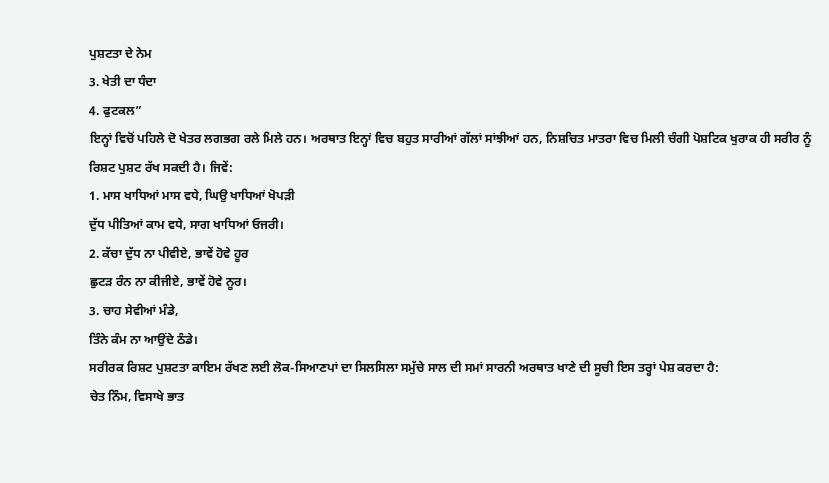ਪੁਸ਼ਟਤਾ ਦੇ ਨੇਮ
3. ਖੇਤੀ ਦਾ ਧੰਦਾ
4. ਫੁਟਕਲ”
ਇਨ੍ਹਾਂ ਵਿਚੋਂ ਪਹਿਲੇ ਦੋ ਖੇਤਰ ਲਗਭਗ ਰਲੇ ਮਿਲੇ ਹਨ। ਅਰਥਾਤ ਇਨ੍ਹਾਂ ਵਿਚ ਬਹੁਤ ਸਾਰੀਆਂ ਗੱਲਾਂ ਸਾਂਝੀਆਂ ਹਨ, ਨਿਸ਼ਚਿਤ ਮਾਤਰਾ ਵਿਚ ਮਿਲੀ ਚੰਗੀ ਪੋਸ਼ਟਿਕ ਖੁਰਾਕ ਹੀ ਸਰੀਰ ਨੂੰ ਰਿਸ਼ਟ ਪੁਸ਼ਟ ਰੱਖ ਸਕਦੀ ਹੈ। ਜਿਵੇਂ:
1. ਮਾਸ ਖਾਧਿਆਂ ਮਾਸ ਵਧੇ, ਘਿਉ ਖਾਧਿਆਂ ਖੋਪੜੀ
ਦੁੱਧ ਪੀਤਿਆਂ ਕਾਮ ਵਧੇ, ਸਾਗ ਖਾਧਿਆਂ ਓਜਰੀ।
2. ਕੱਚਾ ਦੁੱਧ ਨਾ ਪੀਵੀਏ, ਭਾਵੇਂ ਹੋਵੇ ਹੂਰ
ਛੁਟੜ ਰੰਨ ਨਾ ਕੀਜੀਏ, ਭਾਵੇਂ ਹੋਵੇ ਨੂਰ।
3. ਚਾਹ ਸੇਵੀਆਂ ਮੰਡੇ,
ਤਿੰਨੇ ਕੰਮ ਨਾ ਆਉਂਦੇ ਠੰਡੇ।
ਸਰੀਰਕ ਰਿਸ਼ਟ ਪੁਸ਼ਟਤਾ ਕਾਇਮ ਰੱਖਣ ਲਈ ਲੋਕ-ਸਿਆਣਪਾਂ ਦਾ ਸਿਲਸਿਲਾ ਸਮੁੱਚੇ ਸਾਲ ਦੀ ਸਮਾਂ ਸਾਰਨੀ ਅਰਥਾਤ ਖਾਣੇ ਦੀ ਸੂਚੀ ਇਸ ਤਰ੍ਹਾਂ ਪੇਸ਼ ਕਰਦਾ ਹੈ:
ਚੇਤ ਨਿੰਮ, ਵਿਸਾਖੇ ਭਾਤ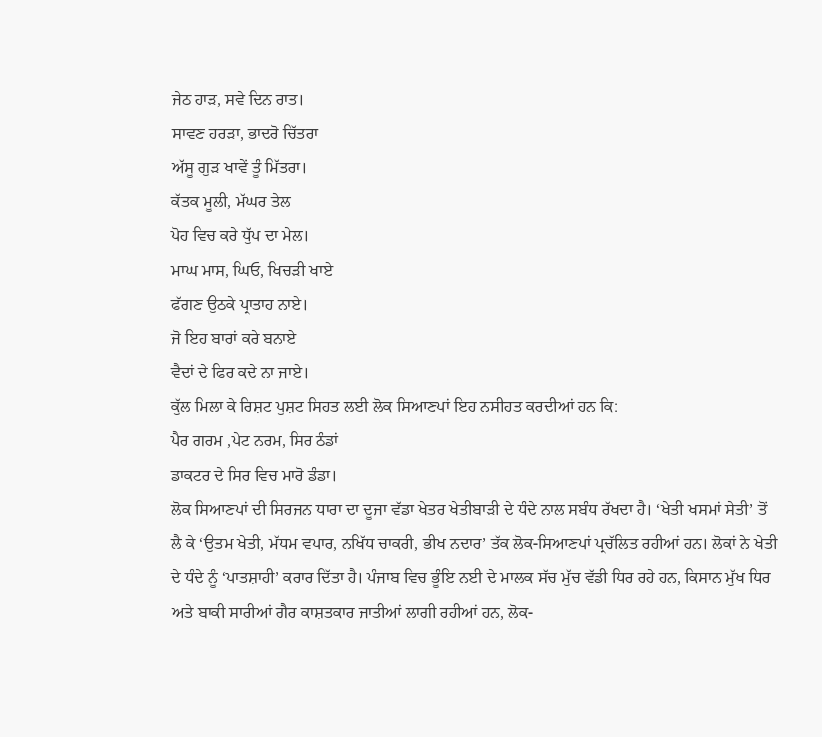ਜੇਠ ਹਾੜ, ਸਵੇ ਦਿਨ ਰਾਤ।
ਸਾਵਣ ਹਰੜਾ, ਭਾਦਰੋ ਚਿੱਤਰਾ
ਅੱਸੂ ਗੁੜ ਖਾਵੇਂ ਤੂੰ ਮਿੱਤਰਾ।
ਕੱਤਕ ਮੂਲੀ, ਮੱਘਰ ਤੇਲ
ਪੋਹ ਵਿਚ ਕਰੇ ਧੁੱਪ ਦਾ ਮੇਲ।
ਮਾਘ ਮਾਸ, ਘਿਓ, ਖਿਚੜੀ ਖਾਏ
ਫੱਗਣ ਉਠਕੇ ਪ੍ਰਾਤਾਹ ਨਾਏ।
ਜੋ ਇਹ ਬਾਰਾਂ ਕਰੇ ਬਨਾਏ
ਵੈਦਾਂ ਦੇ ਫਿਰ ਕਦੇ ਨਾ ਜਾਏ।
ਕੁੱਲ ਮਿਲਾ ਕੇ ਰਿਸ਼ਟ ਪੁਸ਼ਟ ਸਿਹਤ ਲਈ ਲੋਕ ਸਿਆਣਪਾਂ ਇਹ ਨਸੀਹਤ ਕਰਦੀਆਂ ਹਨ ਕਿ:
ਪੈਰ ਗਰਮ ,ਪੇਟ ਨਰਮ, ਸਿਰ ਠੰਡਾਂ
ਡਾਕਟਰ ਦੇ ਸਿਰ ਵਿਚ ਮਾਰੋ ਡੰਡਾ।
ਲੋਕ ਸਿਆਣਪਾਂ ਦੀ ਸਿਰਜਨ ਧਾਰਾ ਦਾ ਦੂਜਾ ਵੱਡਾ ਖੇਤਰ ਖੇਤੀਬਾੜੀ ਦੇ ਧੰਦੇ ਨਾਲ ਸਬੰਧ ਰੱਖਦਾ ਹੈ। ‘ਖੇਤੀ ਖਸਮਾਂ ਸੇਤੀ’ ਤੋਂ ਲੈ ਕੇ ‘ਉਤਮ ਖੇਤੀ, ਮੱਧਮ ਵਪਾਰ, ਨਖਿੱਧ ਚਾਕਰੀ, ਭੀਖ ਨਦਾਰ’ ਤੱਕ ਲੋਕ-ਸਿਆਣਪਾਂ ਪ੍ਰਚੱਲਿਤ ਰਹੀਆਂ ਹਨ। ਲੋਕਾਂ ਨੇ ਖੇਤੀ ਦੇ ਧੰਦੇ ਨੂੰ ‘ਪਾਤਸ਼ਾਹੀ’ ਕਰਾਰ ਦਿੱਤਾ ਹੈ। ਪੰਜਾਬ ਵਿਚ ਭੂੰਇ ਨਈ ਦੇ ਮਾਲਕ ਸੱਚ ਮੁੱਚ ਵੱਡੀ ਧਿਰ ਰਹੇ ਹਨ, ਕਿਸਾਨ ਮੁੱਖ ਧਿਰ ਅਤੇ ਬਾਕੀ ਸਾਰੀਆਂ ਗੈਰ ਕਾਸ਼ਤਕਾਰ ਜਾਤੀਆਂ ਲਾਗੀ ਰਹੀਆਂ ਹਨ, ਲੋਕ-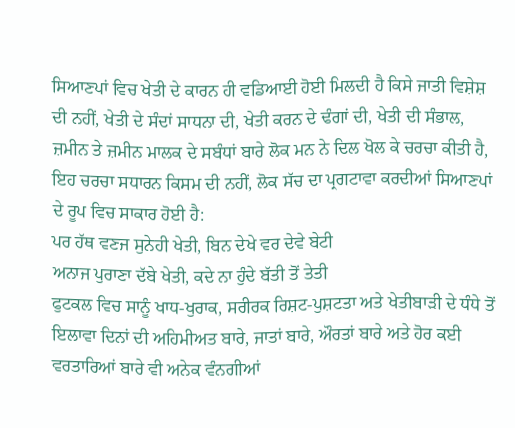ਸਿਆਣਪਾਂ ਵਿਚ ਖੇਤੀ ਦੇ ਕਾਰਨ ਹੀ ਵਡਿਆਈ ਹੋਈ ਮਿਲਦੀ ਹੈ ਕਿਸੇ ਜਾਤੀ ਵਿਸ਼ੇਸ਼ ਦੀ ਨਹੀਂ, ਖੇਤੀ ਦੇ ਸੰਦਾਂ ਸਾਧਨਾ ਦੀ, ਖੇਤੀ ਕਰਨ ਦੇ ਢੰਗਾਂ ਦੀ, ਖੇਤੀ ਦੀ ਸੰਭਾਲ, ਜ਼ਮੀਨ ਤੇ ਜ਼ਮੀਨ ਮਾਲਕ ਦੇ ਸਬੰਧਾਂ ਬਾਰੇ ਲੋਕ ਮਨ ਨੇ ਦਿਲ ਖੋਲ ਕੇ ਚਰਚਾ ਕੀਤੀ ਹੈ, ਇਹ ਚਰਚਾ ਸਧਾਰਨ ਕਿਸਮ ਦੀ ਨਹੀਂ, ਲੋਕ ਸੱਚ ਦਾ ਪ੍ਰਗਟਾਵਾ ਕਰਦੀਆਂ ਸਿਆਣਪਾਂ ਦੇ ਰੂਪ ਵਿਚ ਸਾਕਾਰ ਹੋਈ ਹੈ:
ਪਰ ਹੱਥ ਵਣਜ ਸੁਨੇਹੀ ਖੇਤੀ, ਬਿਨ ਦੇਖੇ ਵਰ ਦੇਵੇ ਬੇਟੀ
ਅਨਾਜ ਪੁਰਾਣਾ ਦੱਬੇ ਖੇਤੀ, ਕਦੇ ਨਾ ਹੁੰਦੇ ਬੱਤੀ ਤੋਂ ਤੇਤੀ
ਫੁਟਕਲ ਵਿਚ ਸਾਨੂੰ ਖਾਧ-ਖੁਰਾਕ, ਸਰੀਰਕ ਰਿਸ਼ਟ-ਪੁਸ਼ਟਤਾ ਅਤੇ ਖੇਤੀਬਾੜੀ ਦੇ ਧੰਧੇ ਤੋਂ ਇਲਾਵਾ ਦਿਨਾਂ ਦੀ ਅਹਿਮੀਅਤ ਬਾਰੇ, ਜਾਤਾਂ ਬਾਰੇ, ਔਰਤਾਂ ਬਾਰੇ ਅਤੇ ਹੋਰ ਕਈ ਵਰਤਾਰਿਆਂ ਬਾਰੇ ਵੀ ਅਨੇਕ ਵੰਨਗੀਆਂ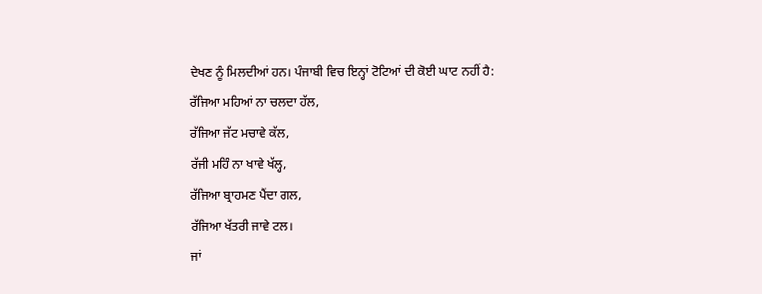ਦੇਖਣ ਨੂੰ ਮਿਲਦੀਆਂ ਹਨ। ਪੰਜਾਬੀ ਵਿਚ ਇਨ੍ਹਾਂ ਟੋਟਿਆਂ ਦੀ ਕੋਈ ਘਾਟ ਨਹੀਂ ਹੈ:
ਰੱਜਿਆ ਮਹਿਆਂ ਨਾ ਚਲਦਾ ਹੱਲ,
ਰੱਜਿਆ ਜੱਟ ਮਚਾਵੇ ਕੱਲ,
ਰੱਜੀ ਮਹਿੰ ਨਾ ਖਾਵੇ ਖੱਲ੍ਹ,
ਰੱਜਿਆ ਬ੍ਰਾਹਮਣ ਪੈਂਦਾ ਗਲ,
ਰੱਜਿਆ ਖੱਤਰੀ ਜਾਵੇ ਟਲ।
ਜਾਂ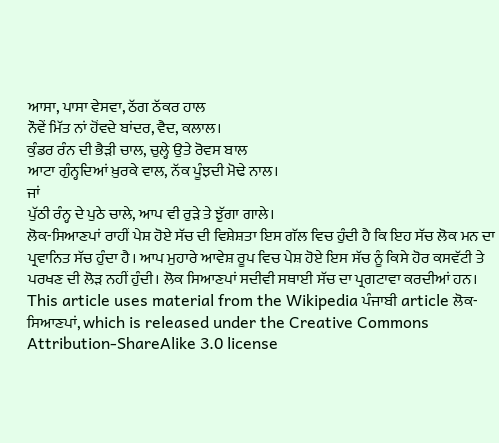ਆਸਾ, ਪਾਸਾ ਵੇਸਵਾ, ਠੱਗ ਠੱਕਰ ਹਾਲ
ਨੌਵੇਂ ਮਿੱਤ ਨਾਂ ਹੋਂਵਦੇ ਬਾਂਦਰ, ਵੈਦ, ਕਲਾਲ।
ਕੁੰਡਰ ਰੰਨ ਦੀ ਭੈੜੀ ਚਾਲ, ਚੁਲ੍ਹੇ ਉਤੇ ਰੋਵਸ ਬਾਲ
ਆਟਾ ਗੁੰਨ੍ਹਦਿਆਂ ਖ਼ੁਰਕੇ ਵਾਲ, ਨੱਕ ਪੂੰਝਦੀ ਮੋਢੇ ਨਾਲ।
ਜਾਂ
ਪੁੱਠੀ ਰੰਨ੍ਹ ਦੇ ਪੁਠੇ ਚਾਲੇ, ਆਪ ਵੀ ਰੁੜੇ ਤੇ ਝੁੱਗਾ ਗਾਲੇ।
ਲੋਕ-ਸਿਆਣਪਾਂ ਰਾਹੀਂ ਪੇਸ਼ ਹੋਏ ਸੱਚ ਦੀ ਵਿਸ਼ੇਸ਼ਤਾ ਇਸ ਗੱਲ ਵਿਚ ਹੁੰਦੀ ਹੈ ਕਿ ਇਹ ਸੱਚ ਲੋਕ ਮਨ ਦਾ ਪ੍ਰਵਾਨਿਤ ਸੱਚ ਹੁੰਦਾ ਹੈ। ਆਪ ਮੁਹਾਰੇ ਆਵੇਸ਼ ਰੂਪ ਵਿਚ ਪੇਸ਼ ਹੋਏ ਇਸ ਸੱਚ ਨੂੰ ਕਿਸੇ ਹੋਰ ਕਸਵੱਟੀ ਤੇ ਪਰਖਣ ਦੀ ਲੋੜ ਨਹੀਂ ਹੁੰਦੀ। ਲੋਕ ਸਿਆਣਪਾਂ ਸਦੀਵੀ ਸਥਾਈ ਸੱਚ ਦਾ ਪ੍ਰਗਟਾਵਾ ਕਰਦੀਆਂ ਹਨ।
This article uses material from the Wikipedia ਪੰਜਾਬੀ article ਲੋਕ-ਸਿਆਣਪਾਂ, which is released under the Creative Commons Attribution-ShareAlike 3.0 license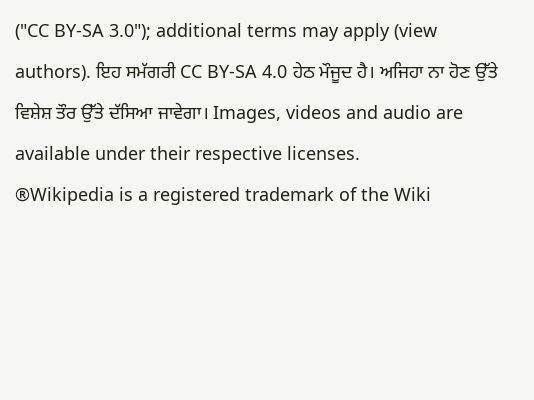("CC BY-SA 3.0"); additional terms may apply (view authors). ਇਹ ਸਮੱਗਰੀ CC BY-SA 4.0 ਹੇਠ ਮੌਜੂਦ ਹੈ। ਅਜਿਹਾ ਨਾ ਹੋਣ ਉੱਤੇ ਵਿਸ਼ੇਸ਼ ਤੌਰ ਉੱਤੇ ਦੱਸਿਆ ਜਾਵੇਗਾ। Images, videos and audio are available under their respective licenses.
®Wikipedia is a registered trademark of the Wiki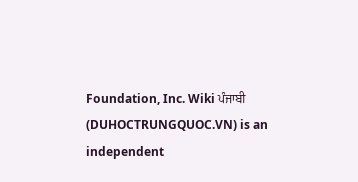Foundation, Inc. Wiki ਪੰਜਾਬੀ (DUHOCTRUNGQUOC.VN) is an independent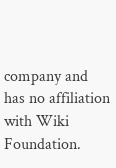company and has no affiliation with Wiki Foundation.